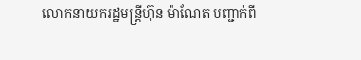លោកនាយករដ្ឋមន្ត្រីហ៊ុន ម៉ាណែត បញ្ជាក់ពី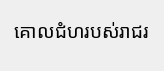គោលជំហរបស់រាជរ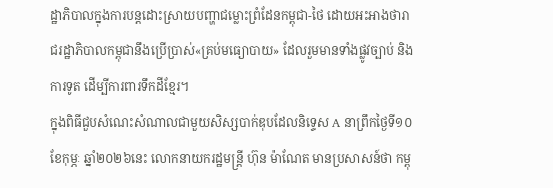ដ្ឋាភិបាលក្នុងការបន្តដោះស្រាយបញ្ហាជម្លោះព្រំដែនកម្ពុជា-ថៃ ដោយអះអាងថារាជរដ្ឋាភិបាលកម្ពុជានឹងប្រើប្រាស់«គ្រប់មធ្យោបាយ» ដែលរួមមានទាំងផ្លូវច្បាប់ និងការទូត ដើម្បីការពារទឹកដីខ្មែរ។
ក្នុងពិធីជួបសំណេះសំណាលជាមួយសិស្សបាក់ឌុបដែលនិទ្ទេស A នាព្រឹកថ្ងៃទី១០ ខែកុម្ភៈ ឆ្នាំ២០២៦នេះ លោកនាយករដ្ឋមន្ត្រី ហ៊ុន ម៉ាណែត មានប្រសាសន៍ថា កម្ពុ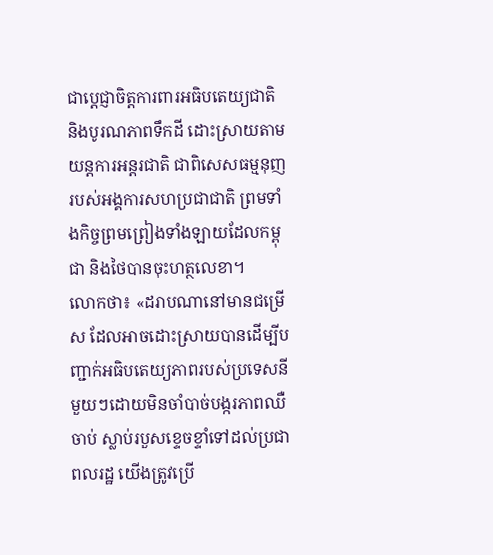ជាប្ដេជ្ញាចិត្តការពារអធិបតេយ្យជាតិ និងបូរណភាពទឹកដី ដោះស្រាយតាមយន្តការអន្តរជាតិ ជាពិសេសធម្មនុញរបស់អង្គការសហប្រជាជាតិ ព្រមទាំងកិច្ចព្រមព្រៀងទាំងឡាយដែលកម្ពុជា និងថៃបានចុះហត្ថលេខា។
លោកថា៖ «ដរាបណានៅមានជម្រើស ដែលអាចដោះស្រាយបានដើម្បីបញ្ជាក់អធិបតេយ្យភាពរបស់ប្រទេសនីមួយៗដោយមិនចាំបាច់បង្ករភាពឈឺចាប់ ស្លាប់របួសខ្ទេចខ្ទាំទៅដល់ប្រជាពលរដ្ឋ យើងត្រូវប្រើ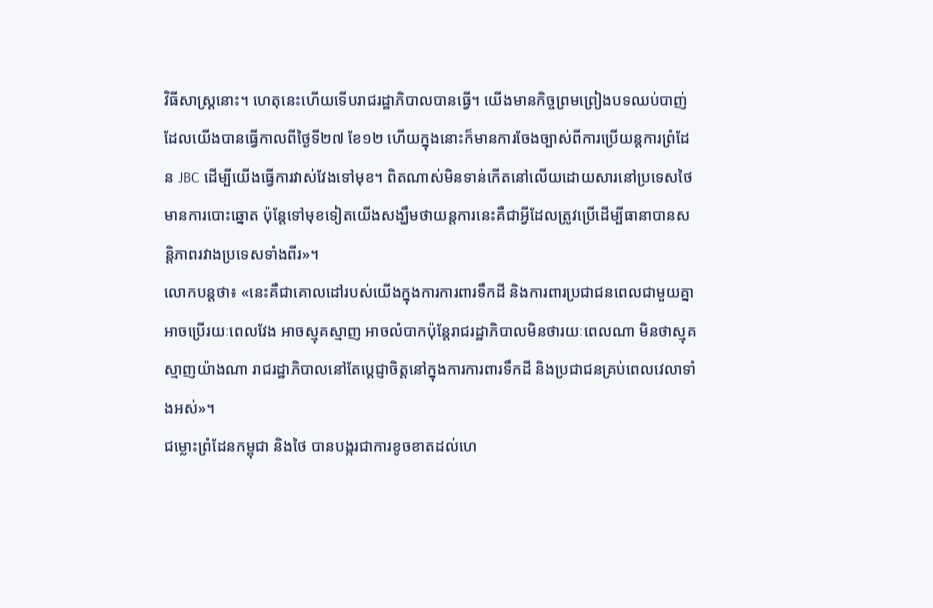វិធីសាស្ត្រនោះ។ ហេតុនេះហើយទើបរាជរដ្ឋាភិបាលបានធ្វើ។ យើងមានកិច្ចព្រមព្រៀងបទឈប់បាញ់ដែលយើងបានធ្វើកាលពីថ្ងៃទី២៧ ខែ១២ ហើយក្នុងនោះក៏មានការចែងច្បាស់ពីការប្រើយន្តការព្រំដែន JBC ដើម្បីយើងធ្វើការវាស់វែងទៅមុខ។ ពិតណាស់មិនទាន់កើតនៅលើយដោយសារនៅប្រទេសថៃមានការបោះឆ្នោត ប៉ុន្តែទៅមុខទៀតយើងសង្ឃឹមថាយន្តការនេះគឺជាអ្វីដែលត្រូវប្រើដើម្បីធានាបានសន្តិភាពរវាងប្រទេសទាំងពីរ»។
លោកបន្តថា៖ «នេះគឺជាគោលដៅរបស់យើងក្នុងការការពារទឹកដី និងការពារប្រជាជនពេលជាមួយគ្នា អាចប្រើរយៈពេលវែង អាចស្មុគស្មាញ អាចលំបាកប៉ុន្តែរាជរដ្ឋាភិបាលមិនថារយៈពេលណា មិនថាស្មុគស្មាញយ៉ាងណា រាជរដ្ឋាភិបាលនៅតែប្ដេជ្ញាចិត្តនៅក្នុងការការពារទឹកដី និងប្រជាជនគ្រប់ពេលវេលាទាំងអស់»។
ជម្លោះព្រំដែនកម្ពុជា និងថៃ បានបង្ករជាការខូចខាតដល់ហេ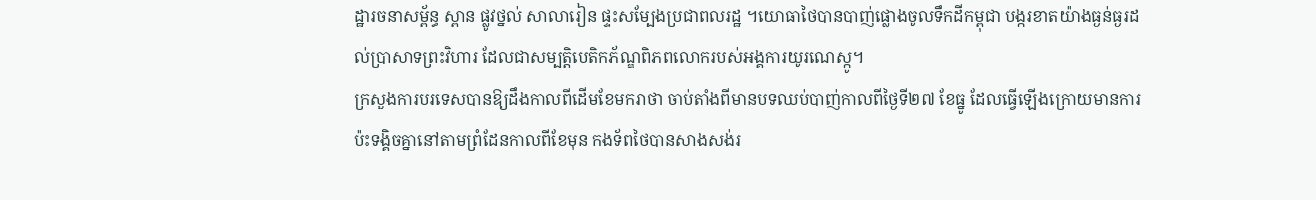ដ្ឋារចនាសម្ព័ន្ធ ស្ពាន ផ្លូវថ្នល់ សាលារៀន ផ្ទះសម្បែងប្រជាពលរដ្ឋ ។យោធាថៃបានបាញ់ផ្លោងចូលទឹកដីកម្ពុជា បង្ករខាតយ៉ាងធ្ងន់ធ្ងរដល់ប្រាសាទព្រះវិហារ ដែលជាសម្បត្តិបេតិកភ័ណ្ឌពិភពលោករបស់អង្គការយូរណេស្កូ។
ក្រសួងការបរទេសបានឱ្យដឹងកាលពីដើមខែមករាថា ចាប់តាំងពីមានបទឈប់បាញ់កាលពីថ្ងៃទី២៧ ខែធ្នូ ដែលធ្វើឡើងក្រោយមានការប៉ះទង្គិចគ្នានៅតាមព្រំដែនកាលពីខែមុន កងទ័ពថៃបានសាងសង់រ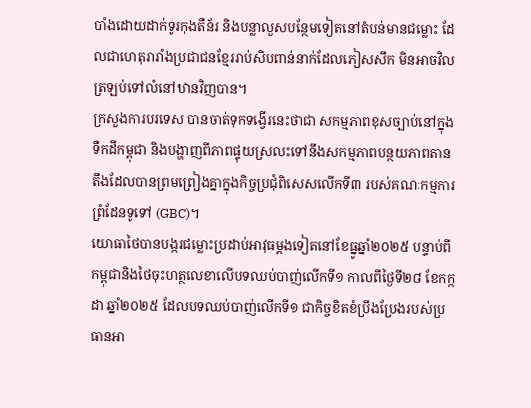បាំងដោយដាក់ទូរកុងតឺន័រ និងបន្លាលួសបន្ថែមទៀតនៅតំបន់មានជម្លោះ ដែលជាហេតុរារាំងប្រជាជនខ្មែររាប់សិបពាន់នាក់ដែលភៀសសឹក មិនអាចវិលត្រឡប់ទៅលំនៅឋានវិញបាន។
ក្រសួងការបរទេស បានចាត់ទុកទង្វើរនេះថាជា សកម្មភាពខុសច្បាប់នៅក្នុងទឺកដីកម្ពុជា និងបង្ហាញពីភាពផ្ទុយស្រលះទៅនឹងសកម្មភាពបន្ថយភាពតានតឹងដែលបានព្រមព្រៀងគ្នាក្នុងកិច្ចប្រជុំពិសេសលើកទី៣ របស់គណៈកម្មការព្រំដែនទូទៅ (GBC)។
យោធាថៃបានបង្ករជម្លោះប្រដាប់អាវុធម្ដងទៀតនៅខែធ្នូឆ្នាំ២០២៥ បន្ទាប់ពីកម្ពុជានិងថៃចុះហត្ថលេខាលើបទឈប់បាញ់លើកទី១ កាលពីថ្ងៃទី២៨ ខែកក្កដា ឆ្នាំ២០២៥ ដែលបទឈប់បាញ់លើកទី១ ជាកិច្ចខិតខំប្រឹងប្រែងរបស់ប្រធានអា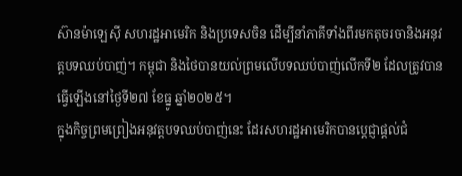ស៊ានម៉ាឡេស៊ី សហរដ្ឋអាមេរិក និងប្រទេសចិន ដើម្បីនាំភាគីទាំងពីរមកតុចរចានិងអនុវត្តបទឈប់បាញ់។ កម្ពុជា និងថៃបានយល់ព្រមលើបទឈប់បាញ់លើកទី២ ដែលត្រូវបានធ្វើឡើងនៅថ្ងៃទី២៧ ខែធ្នូ ឆ្នាំ២០២៥។
ក្នុងកិច្ចព្រមព្រៀងអនុវត្តបទឈប់បាញ់នេះ ដែរសហរដ្ឋអាមេរិកបានប្តេជ្ញាផ្តល់ជំ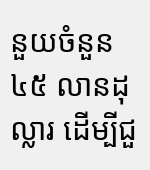នួយចំនួន ៤៥ លានដុល្លារ ដើម្បីជួ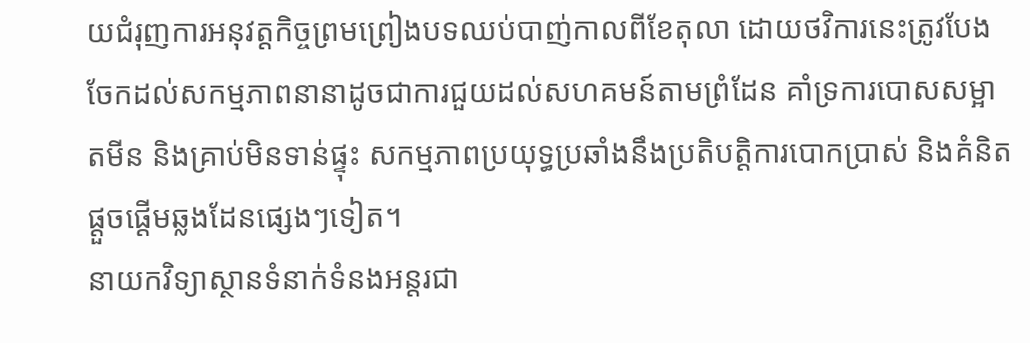យជំរុញការអនុវត្តកិច្ចព្រមព្រៀងបទឈប់បាញ់កាលពីខែតុលា ដោយថវិការនេះត្រូវបែងចែកដល់សកម្មភាពនានាដូចជាការជួយដល់សហគមន៍តាមព្រំដែន គាំទ្រការបោសសម្អាតមីន និងគ្រាប់មិនទាន់ផ្ទុះ សកម្មភាពប្រយុទ្ធប្រឆាំងនឹងប្រតិបត្តិការបោកប្រាស់ និងគំនិតផ្ដួចផ្ដើមឆ្លងដែនផ្សេងៗទៀត។
នាយកវិទ្យាស្ថានទំនាក់ទំនងអន្តរជា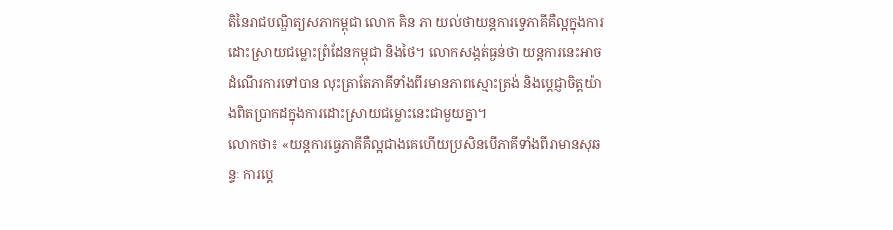តិនៃរាជបណ្ឌិត្យសភាកម្ពុជា លោក គិន ភា យល់ថាយន្តការទ្វេភាគីគឺល្អក្នុងការដោះស្រាយជម្លោះព្រំដែនកម្ពុជា និងថៃ។ លោកសង្កត់ធ្ងន់ថា យន្តការនេះអាចដំណើរការទៅបាន លុះត្រាតែភាគីទាំងពីរមានភាពស្មោះត្រង់ និងប្តេជ្ញាចិត្តយ៉ាងពិតប្រាកដក្នុងការដោះស្រាយជម្លោះនេះជាមួយគ្នា។
លោកថា៖ «យន្តការធ្វេភាគីគឺល្អជាងគេហើយប្រសិនបើភាគីទាំងពីរាមានសុឆន្ទៈ ការប្ដេ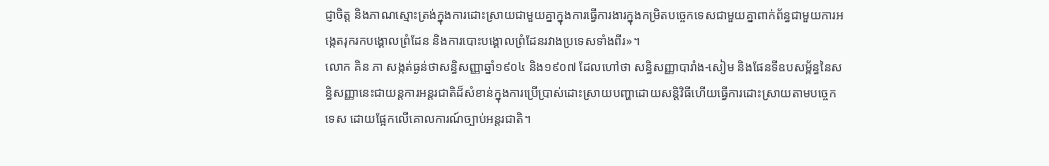ជ្ញាចិត្ត និងភាណស្មោះត្រង់ក្នុងការដោះស្រាយជាមួយគ្នាក្នុងការធ្វើការងារក្នុងកម្រិតបច្ចេកទេសជាមួយគ្នាពាក់ព័ន្ធជាមួយការអង្កេតរុករកបង្គោលព្រំដែន និងការបោះបង្គោលព្រំដែនរវាងប្រទេសទាំងពីរ»។
លោក គិន ភា សង្កត់ធ្ងន់ថាសន្ធិសញ្ញាឆ្នាំ១៩០៤ និង១៩០៧ ដែលហៅថា សន្ធិសញ្ញាបារាំង-សៀម និងផែនទីឧបសម្ព័ន្ធនៃសន្ធិសញ្ញានេះជាយន្តការអន្តរជាតិដ៏សំខាន់ក្នុងការប្រើប្រាស់ដោះស្រាយបញ្ហាដោយសន្តិវិធីហើយធ្វើការដោះស្រាយតាមបច្ចេកទេស ដោយផ្អែកលើគោលការណ៍ច្បាប់អន្តរជាតិ។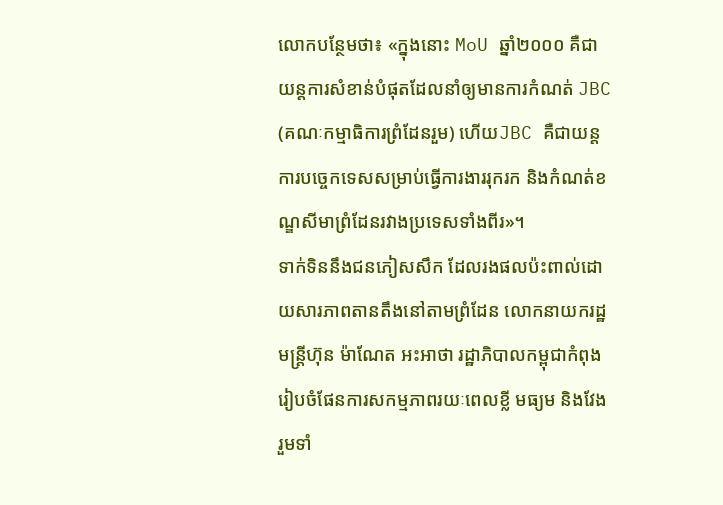លោកបន្ថែមថា៖ «ក្នុងនោះ MoU ឆ្នាំ២០០០ គឺជាយន្តការសំខាន់បំផុតដែលនាំឲ្យមានការកំណត់ JBC (គណៈកម្មាធិការព្រំដែនរួម) ហើយJBC គឺជាយន្តការបច្ចេកទេសសម្រាប់ធ្វើការងាររុករក និងកំណត់ខណ្ឌសីមាព្រំដែនរវាងប្រទេសទាំងពីរ»។
ទាក់ទិននឹងជនភៀសសឹក ដែលរងផលប៉ះពាល់ដោយសារភាពតានតឹងនៅតាមព្រំដែន លោកនាយករដ្ឋមន្ត្រីហ៊ុន ម៉ាណែត អះអាថា រដ្ឋាភិបាលកម្ពុជាកំពុងរៀបចំផែនការសកម្មភាពរយៈពេលខ្លី មធ្យម និងវែង រួមទាំ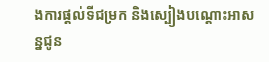ងការផ្តល់ទីជម្រក និងស្បៀងបណ្តោះអាសន្នជូន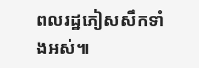ពលរដ្ឋភៀសសឹកទាំងអស់៕